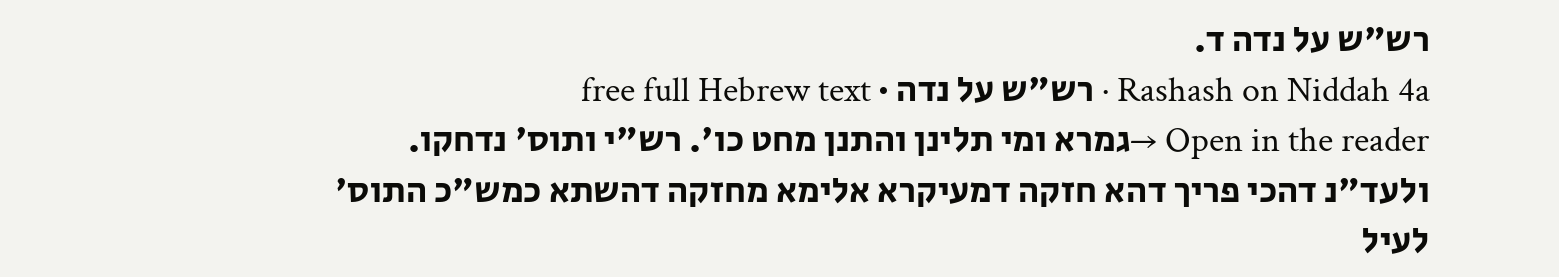רש"ש על נדה ד.
Rashash on Niddah 4a · רש"ש על נדה · free full Hebrew text
Open in the reader →גמרא ומי תלינן והתנן מחט כו'. רש"י ותוס' נדחקו. ולעד"נ דהכי פריך דהא חזקה דמעיקרא אלימא מחזקה דהשתא כמש"כ התוס' לעיל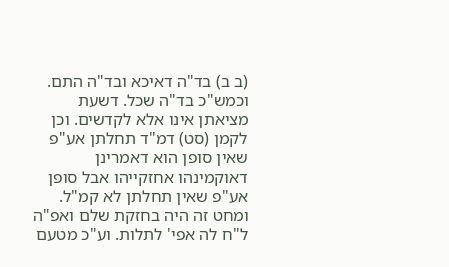(ב ב) בד"ה דאיכא ובד"ה התם. וכמש"כ בד"ה שכל. דשעת מציאתן אינו אלא לקדשים. וכן לקמן (סט) דמ"ד תחלתן אע"פ שאין סופן הוא דאמרינן דאוקמינהו אחזקייהו אבל סופן אע"פ שאין תחלתן לא קמ"ל. ומחט זה היה בחזקת שלם ואפ"ה ל"ח לה אפי' לתלות. וע"כ מטעם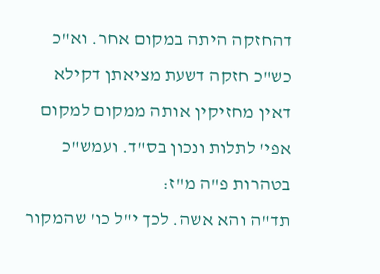דהחזקה היתה במקום אחר. וא"כ כש"כ חזקה דשעת מציאתן דקילא דאין מחזיקין אותה ממקום למקום אפי' לתלות ונכון בס"ד. ועמש"כ בטהרות פ"ה מ"ז:
תד"ה והא אשה. לכך י"ל כו' שהמקור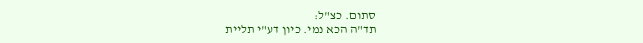סתום. כצ"ל:
תד"ה הכא נמי. כיון דע"י תליית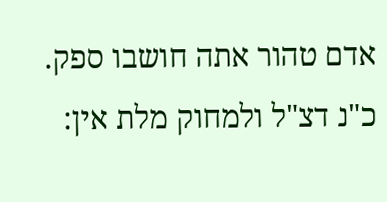אדם טהור אתה חושבו ספק. כ"נ דצ"ל ולמחוק מלת אין: